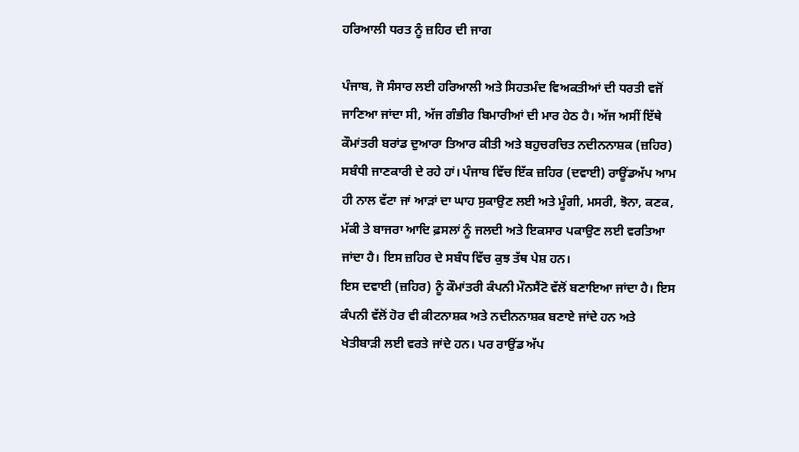ਹਰਿਆਲੀ ਧਰਤ ਨੂੰ ਜ਼ਹਿਰ ਦੀ ਜਾਗ

ਪੰਜਾਬ, ਜੋ ਸੰਸਾਰ ਲਈ ਹਰਿਆਲੀ ਅਤੇ ਸਿਹਤਮੰਦ ਵਿਅਕਤੀਆਂ ਦੀ ਧਰਤੀ ਵਜੋਂ ਜਾਣਿਆ ਜਾਂਦਾ ਸੀ, ਅੱਜ ਗੰਭੀਰ ਬਿਮਾਰੀਆਂ ਦੀ ਮਾਰ ਹੇਠ ਹੈ। ਅੱਜ ਅਸੀਂ ਇੱਥੇ ਕੌਮਾਂਤਰੀ ਬਰਾਂਡ ਦੁਆਰਾ ਤਿਆਰ ਕੀਤੀ ਅਤੇ ਬਹੁਚਰਚਿਤ ਨਦੀਨਨਾਸ਼ਕ (ਜ਼ਹਿਰ) ਸਬੰਧੀ ਜਾਣਕਾਰੀ ਦੇ ਰਹੇ ਹਾਂ। ਪੰਜਾਬ ਵਿੱਚ ਇੱਕ ਜ਼ਹਿਰ (ਦਵਾਈ) ਰਾਊਂਡਅੱਪ ਆਮ ਹੀ ਨਾਲ ਵੱਟਾ ਜਾਂ ਆੜਾਂ ਦਾ ਘਾਹ ਸੁਕਾਉਣ ਲਈ ਅਤੇ ਮੂੰਗੀ, ਮਸਰੀ, ਝੋਨਾ, ਕਣਕ, ਮੱਕੀ ਤੇ ਬਾਜਰਾ ਆਦਿ ਫ਼ਸਲਾਂ ਨੂੰ ਜਲਦੀ ਅਤੇ ਇਕਸਾਰ ਪਕਾਉਣ ਲਈ ਵਰਤਿਆ ਜਾਂਦਾ ਹੈ। ਇਸ ਜ਼ਹਿਰ ਦੇ ਸਬੰਧ ਵਿੱਚ ਕੁਝ ਤੱਥ ਪੇਸ਼ ਹਨ।
ਇਸ ਦਵਾਈ (ਜ਼ਹਿਰ) ਨੂੰ ਕੌਮਾਂਤਰੀ ਕੰਪਨੀ ਮੌਨਸੈਂਟੋ ਵੱਲੋਂ ਬਣਾਇਆ ਜਾਂਦਾ ਹੈ। ਇਸ ਕੰਪਨੀ ਵੱਲੋਂ ਹੋਰ ਵੀ ਕੀਟਨਾਸ਼ਕ ਅਤੇ ਨਦੀਨਨਾਸ਼ਕ ਬਣਾਏ ਜਾਂਦੇ ਹਨ ਅਤੇ ਖੇਤੀਬਾੜੀ ਲਈ ਵਰਤੇ ਜਾਂਦੇ ਹਨ। ਪਰ ਰਾਉਂਡ ਅੱਪ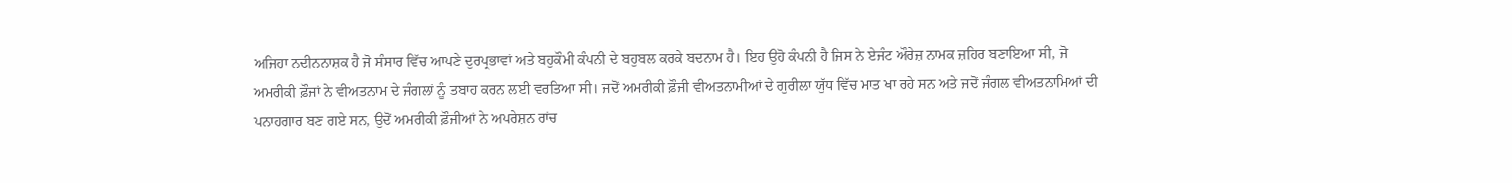ਅਜਿਹਾ ਨਦੀਨਨਾਸ਼ਕ ਹੈ ਜੋ ਸੰਸਾਰ ਵਿੱਚ ਆਪਣੇ ਦੁਰਪ੍ਰਭਾਵਾਂ ਅਤੇ ਬਹੁਕੌਮੀ ਕੰਪਨੀ ਦੇ ਬਹੁਬਲ ਕਰਕੇ ਬਦਨਾਮ ਹੈ। ਇਹ ਉਹੋ ਕੰਪਨੀ ਹੈ ਜਿਸ ਨੇ ਏਜੰਟ ਔਰੇਜ਼ ਨਾਮਕ ਜ਼ਹਿਰ ਬਣਾਇਆ ਸੀ, ਜੋ ਅਮਰੀਕੀ ਫ਼ੌਜਾਂ ਨੇ ਵੀਅਤਨਾਮ ਦੇ ਜੰਗਲਾਂ ਨੂੰ ਤਬਾਹ ਕਰਨ ਲਈ ਵਰਤਿਆ ਸੀ। ਜਦੋਂ ਅਮਰੀਕੀ ਫ਼ੌਜੀ ਵੀਅਤਨਾਮੀਆਂ ਦੇ ਗੁਰੀਲਾ ਯੁੱਧ ਵਿੱਚ ਮਾਤ ਖਾ ਰਹੇ ਸਨ ਅਤੇ ਜਦੋਂ ਜੰਗਲ ਵੀਅਤਨਾਮਿਆਂ ਦੀ ਪਨਾਹਗਾਰ ਬਣ ਗਏ ਸਨ, ਉਦੋਂ ਅਮਰੀਕੀ ਫ਼ੌਜੀਆਂ ਨੇ ਅਪਰੇਸ਼ਨ ਰਾਂਚ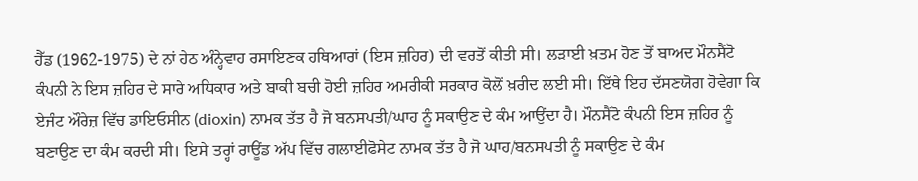ਹੈੱਡ (1962-1975) ਦੇ ਨਾਂ ਹੇਠ ਅੰਨ੍ਹੇਵਾਹ ਰਸਾਇਣਕ ਹਥਿਆਰਾਂ (ਇਸ ਜ਼ਹਿਰ) ਦੀ ਵਰਤੋਂ ਕੀਤੀ ਸੀ। ਲੜਾਈ ਖ਼ਤਮ ਹੋਣ ਤੋਂ ਬਾਅਦ ਮੌਨਸੈਂਟੋ ਕੰਪਨੀ ਨੇ ਇਸ ਜ਼ਹਿਰ ਦੇ ਸਾਰੇ ਅਧਿਕਾਰ ਅਤੇ ਬਾਕੀ ਬਚੀ ਹੋਈ ਜ਼ਹਿਰ ਅਮਰੀਕੀ ਸਰਕਾਰ ਕੋਲੋਂ ਖ਼ਰੀਦ ਲਈ ਸੀ। ਇੱਥੇ ਇਹ ਦੱਸਣਯੋਗ ਹੋਵੇਗਾ ਕਿ ਏਜੰਟ ਔਰੇਜ਼ ਵਿੱਚ ਡਾਇਓਸੀਨ (dioxin) ਨਾਮਕ ਤੱਤ ਹੈ ਜੋ ਬਨਸਪਤੀ/ਘਾਹ ਨੂੰ ਸਕਾਉਣ ਦੇ ਕੰਮ ਆਉਂਦਾ ਹੈ। ਮੌਨਸੈਂਟੋ ਕੰਪਨੀ ਇਸ ਜ਼ਹਿਰ ਨੂੰ ਬਣਾਉਣ ਦਾ ਕੰਮ ਕਰਦੀ ਸੀ। ਇਸੇ ਤਰ੍ਹਾਂ ਰਾਊਂਡ ਅੱਪ ਵਿੱਚ ਗਲਾਈਫੋਸੇਟ ਨਾਮਕ ਤੱਤ ਹੈ ਜੋ ਘਾਹ/ਬਨਸਪਤੀ ਨੂੰ ਸਕਾਉਣ ਦੇ ਕੰਮ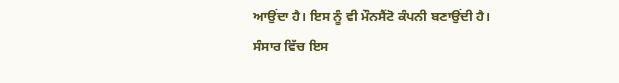ਆਉਂਦਾ ਹੈ। ਇਸ ਨੂੰ ਵੀ ਮੌਨਸੈਂਟੋ ਕੰਪਨੀ ਬਣਾਉਂਦੀ ਹੈ।
ਸੰਸਾਰ ਵਿੱਚ ਇਸ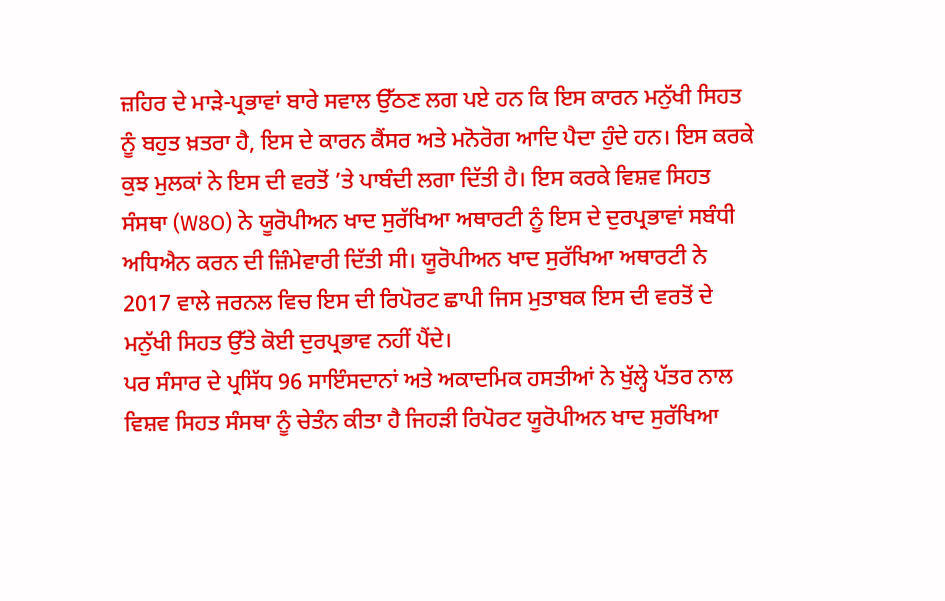ਜ਼ਹਿਰ ਦੇ ਮਾੜੇ-ਪ੍ਰਭਾਵਾਂ ਬਾਰੇ ਸਵਾਲ ਉੱਠਣ ਲਗ ਪਏ ਹਨ ਕਿ ਇਸ ਕਾਰਨ ਮਨੁੱਖੀ ਸਿਹਤ ਨੂੰ ਬਹੁਤ ਖ਼ਤਰਾ ਹੈ, ਇਸ ਦੇ ਕਾਰਨ ਕੈਂਸਰ ਅਤੇ ਮਨੋਰੋਗ ਆਦਿ ਪੈਦਾ ਹੁੰਦੇ ਹਨ। ਇਸ ਕਰਕੇ ਕੁਝ ਮੁਲਕਾਂ ਨੇ ਇਸ ਦੀ ਵਰਤੋਂ ’ਤੇ ਪਾਬੰਦੀ ਲਗਾ ਦਿੱਤੀ ਹੈ। ਇਸ ਕਰਕੇ ਵਿਸ਼ਵ ਸਿਹਤ ਸੰਸਥਾ (W8O) ਨੇ ਯੂਰੋਪੀਅਨ ਖਾਦ ਸੁਰੱਖਿਆ ਅਥਾਰਟੀ ਨੂੰ ਇਸ ਦੇ ਦੁਰਪ੍ਰਭਾਵਾਂ ਸਬੰਧੀ ਅਧਿਐਨ ਕਰਨ ਦੀ ਜ਼ਿੰਮੇਵਾਰੀ ਦਿੱਤੀ ਸੀ। ਯੂਰੋਪੀਅਨ ਖਾਦ ਸੁਰੱਖਿਆ ਅਥਾਰਟੀ ਨੇ 2017 ਵਾਲੇ ਜਰਨਲ ਵਿਚ ਇਸ ਦੀ ਰਿਪੋਰਟ ਛਾਪੀ ਜਿਸ ਮੁਤਾਬਕ ਇਸ ਦੀ ਵਰਤੋਂ ਦੇ ਮਨੁੱਖੀ ਸਿਹਤ ਉੱਤੇ ਕੋਈ ਦੁਰਪ੍ਰਭਾਵ ਨਹੀਂ ਪੈਂਦੇ।
ਪਰ ਸੰਸਾਰ ਦੇ ਪ੍ਰਸਿੱਧ 96 ਸਾਇੰਸਦਾਨਾਂ ਅਤੇ ਅਕਾਦਮਿਕ ਹਸਤੀਆਂ ਨੇ ਖੁੱਲ੍ਹੇ ਪੱਤਰ ਨਾਲ ਵਿਸ਼ਵ ਸਿਹਤ ਸੰਸਥਾ ਨੂੰ ਚੇਤੰਨ ਕੀਤਾ ਹੈ ਜਿਹੜੀ ਰਿਪੋਰਟ ਯੂਰੋਪੀਅਨ ਖਾਦ ਸੁਰੱਖਿਆ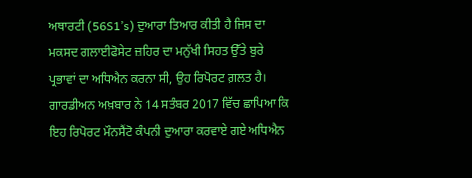ਅਥਾਰਟੀ (56S1’s) ਦੁਆਰਾ ਤਿਆਰ ਕੀਤੀ ਹੈ ਜਿਸ ਦਾ ਮਕਸਦ ਗਲਾਈਫੋਸੇਟ ਜ਼ਹਿਰ ਦਾ ਮਨੁੱਖੀ ਸਿਹਤ ਉੱਤੇ ਬੁਰੇ ਪ੍ਰਭਾਵਾਂ ਦਾ ਅਧਿਐਨ ਕਰਨਾ ਸੀ, ਉਹ ਰਿਪੋਰਟ ਗ਼ਲਤ ਹੈ। ਗਾਰਡੀਅਨ ਅਖ਼ਬਾਰ ਨੇ 14 ਸਤੰਬਰ 2017 ਵਿੱਚ ਛਾਪਿਆ ਕਿ ਇਹ ਰਿਪੋਰਟ ਮੌਨਸੈਂਟੋ ਕੰਪਨੀ ਦੁਆਰਾ ਕਰਵਾਏ ਗਏ ਅਧਿਐਨ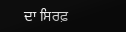ਦਾ ਸਿਰਫ਼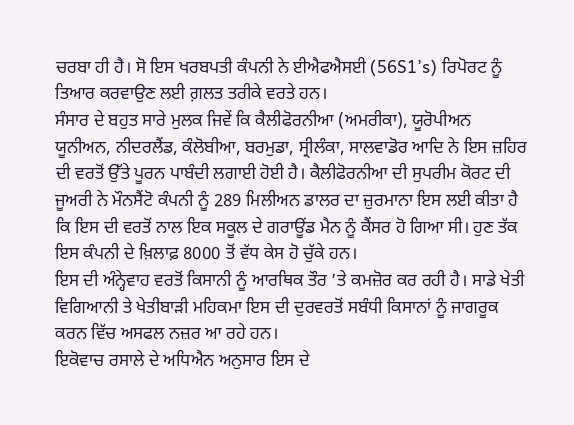ਚਰਬਾ ਹੀ ਹੈ। ਸੋ ਇਸ ਖਰਬਪਤੀ ਕੰਪਨੀ ਨੇ ਈਐਫਐਸਈ (56S1’s) ਰਿਪੋਰਟ ਨੂੰ ਤਿਆਰ ਕਰਵਾਉਣ ਲਈ ਗ਼ਲਤ ਤਰੀਕੇ ਵਰਤੇ ਹਨ।
ਸੰਸਾਰ ਦੇ ਬਹੁਤ ਸਾਰੇ ਮੁਲਕ ਜਿਵੇਂ ਕਿ ਕੈਲੀਫੋਰਨੀਆ (ਅਮਰੀਕਾ), ਯੂਰੋਪੀਅਨ ਯੂਨੀਅਨ, ਨੀਦਰਲੈਂਡ, ਕੰਲੋਬੀਆ, ਬਰਮੁਡਾ, ਸ੍ਰੀਲੰਕਾ, ਸਾਲਵਾਡੋਰ ਆਦਿ ਨੇ ਇਸ ਜ਼ਹਿਰ ਦੀ ਵਰਤੋਂ ਉੱਤੇ ਪੂਰਨ ਪਾਬੰਦੀ ਲਗਾਈ ਹੋਈ ਹੈ। ਕੈਲੀਫੋਰਨੀਆ ਦੀ ਸੁਪਰੀਮ ਕੋਰਟ ਦੀ ਜੂਅਰੀ ਨੇ ਮੌਨਸੈਂਟੋ ਕੰਪਨੀ ਨੂੰ 289 ਮਿਲੀਅਨ ਡਾਲਰ ਦਾ ਜ਼ੁਰਮਾਨਾ ਇਸ ਲਈ ਕੀਤਾ ਹੈ ਕਿ ਇਸ ਦੀ ਵਰਤੋਂ ਨਾਲ ਇਕ ਸਕੂਲ ਦੇ ਗਰਾਊਂਡ ਮੈਨ ਨੂੰ ਕੈਂਸਰ ਹੋ ਗਿਆ ਸੀ। ਹੁਣ ਤੱਕ ਇਸ ਕੰਪਨੀ ਦੇ ਖ਼ਿਲਾਫ਼ 8000 ਤੋਂ ਵੱਧ ਕੇਸ ਹੋ ਚੁੱਕੇ ਹਨ।
ਇਸ ਦੀ ਅੰਨ੍ਹੇਵਾਹ ਵਰਤੋਂ ਕਿਸਾਨੀ ਨੂੰ ਆਰਥਿਕ ਤੌਰ ’ਤੇ ਕਮਜ਼ੋਰ ਕਰ ਰਹੀ ਹੈ। ਸਾਡੇ ਖੇਤੀ ਵਿਗਿਆਨੀ ਤੇ ਖੇਤੀਬਾੜੀ ਮਹਿਕਮਾ ਇਸ ਦੀ ਦੁਰਵਰਤੋਂ ਸਬੰਧੀ ਕਿਸਾਨਾਂ ਨੂੰ ਜਾਗਰੂਕ ਕਰਨ ਵਿੱਚ ਅਸਫਲ ਨਜ਼ਰ ਆ ਰਹੇ ਹਨ।
ਇਕੋਵਾਚ ਰਸਾਲੇ ਦੇ ਅਧਿਐਨ ਅਨੁਸਾਰ ਇਸ ਦੇ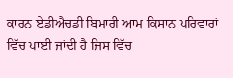ਕਾਰਨ ਏਡੀਐਚਡੀ ਬਿਮਾਰੀ ਆਮ ਕਿਸਾਨ ਪਰਿਵਾਰਾਂ ਵਿੱਚ ਪਾਈ ਜਾਂਦੀ ਹੈ ਜਿਸ ਵਿੱਚ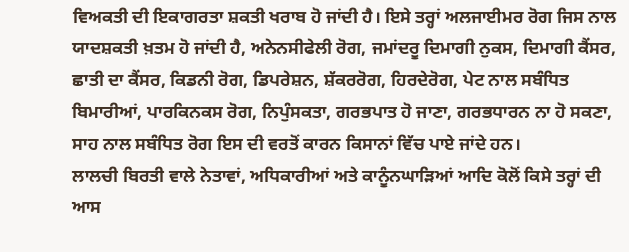ਵਿਅਕਤੀ ਦੀ ਇਕਾਗਰਤਾ ਸ਼ਕਤੀ ਖਰਾਬ ਹੋ ਜਾਂਦੀ ਹੈ। ਇਸੇ ਤਰ੍ਹਾਂ ਅਲਜਾਈਮਰ ਰੋਗ ਜਿਸ ਨਾਲ ਯਾਦਸ਼ਕਤੀ ਖ਼ਤਮ ਹੋ ਜਾਂਦੀ ਹੈ, ਅਨੇਨਸੀਫੇਲੀ ਰੋਗ, ਜਮਾਂਦਰੂ ਦਿਮਾਗੀ ਨੁਕਸ, ਦਿਮਾਗੀ ਕੈਂਸਰ, ਛਾਤੀ ਦਾ ਕੈਂਸਰ, ਕਿਡਨੀ ਰੋਗ, ਡਿਪਰੇਸ਼ਨ, ਸ਼ੱਕਰਰੋਗ, ਹਿਰਦੇਰੋਗ, ਪੇਟ ਨਾਲ ਸਬੰਧਿਤ ਬਿਮਾਰੀਆਂ, ਪਾਰਕਿਨਕਸ ਰੋਗ, ਨਿਪੁੰਸਕਤਾ, ਗਰਭਪਾਤ ਹੋ ਜਾਣਾ, ਗਰਭਧਾਰਨ ਨਾ ਹੋ ਸਕਣਾ, ਸਾਹ ਨਾਲ ਸਬੰਧਿਤ ਰੋਗ ਇਸ ਦੀ ਵਰਤੋਂ ਕਾਰਨ ਕਿਸਾਨਾਂ ਵਿੱਚ ਪਾਏ ਜਾਂਦੇ ਹਨ।
ਲਾਲਚੀ ਬਿਰਤੀ ਵਾਲੇ ਨੇਤਾਵਾਂ, ਅਧਿਕਾਰੀਆਂ ਅਤੇ ਕਾਨੂੰਨਘਾੜਿਆਂ ਆਦਿ ਕੋਲੋਂ ਕਿਸੇ ਤਰ੍ਹਾਂ ਦੀ ਆਸ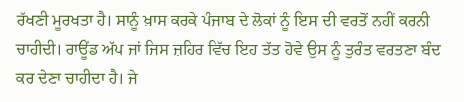ਰੱਖਣੀ ਮੂਰਖਤਾ ਹੈ। ਸਾਨੂੰ ਖ਼ਾਸ ਕਰਕੇ ਪੰਜਾਬ ਦੇ ਲੋਕਾਂ ਨੂੰ ਇਸ ਦੀ ਵਰਤੋਂ ਨਹੀਂ ਕਰਨੀ ਚਾਹੀਦੀ। ਰਾਊਂਡ ਅੱਪ ਜਾਂ ਜਿਸ ਜ਼ਹਿਰ ਵਿੱਚ ਇਹ ਤੱਤ ਹੋਵੇ ਉਸ ਨੂੰ ਤੁਰੰਤ ਵਰਤਣਾ ਬੰਦ ਕਰ ਦੇਣਾ ਚਾਹੀਦਾ ਹੈ। ਜੇ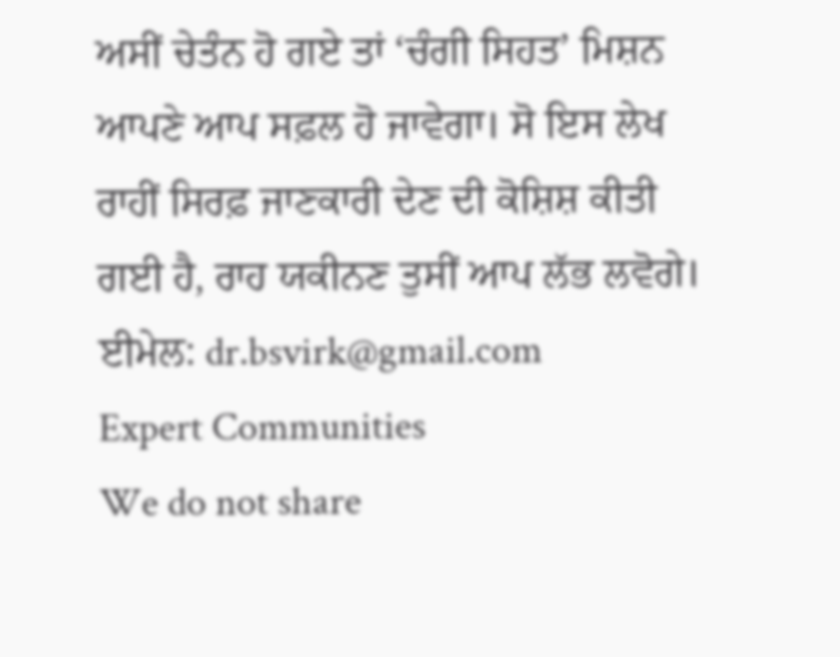ਅਸੀਂ ਚੇਤੰਨ ਹੋ ਗਏ ਤਾਂ ‘ਚੰਗੀ ਸਿਹਤ’ ਮਿਸ਼ਨ ਆਪਣੇ ਆਪ ਸਫ਼ਲ ਹੋ ਜਾਵੇਗਾ। ਸੋ ਇਸ ਲੇਖ ਰਾਹੀਂ ਸਿਰਫ਼ ਜਾਣਕਾਰੀ ਦੇਣ ਦੀ ਕੋਸ਼ਿਸ਼ ਕੀਤੀ ਗਈ ਹੈ, ਰਾਹ ਯਕੀਨਣ ਤੁਸੀਂ ਆਪ ਲੱਭ ਲਵੋਗੇ।
ਈਮੇਲ: dr.bsvirk@gmail.com
Expert Communities
We do not share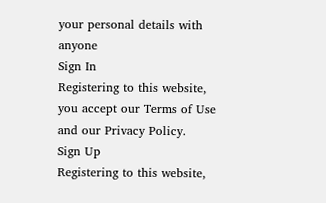your personal details with anyone
Sign In
Registering to this website, you accept our Terms of Use and our Privacy Policy.
Sign Up
Registering to this website,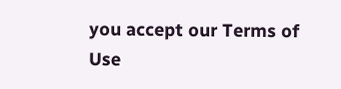you accept our Terms of Use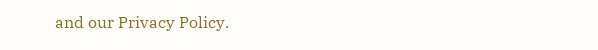and our Privacy Policy.